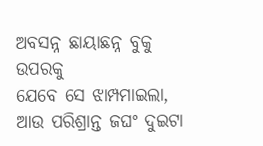ଅବସନ୍ନ ଛାୟାଛନ୍ନ ବୁକୁ ଉପରକୁ
ଯେବେ ସେ ଝାମ୍ପମାଇଲା,
ଆଉ ପରିଶ୍ରାନ୍ତ ଜଘଂ ଦୁଇଟା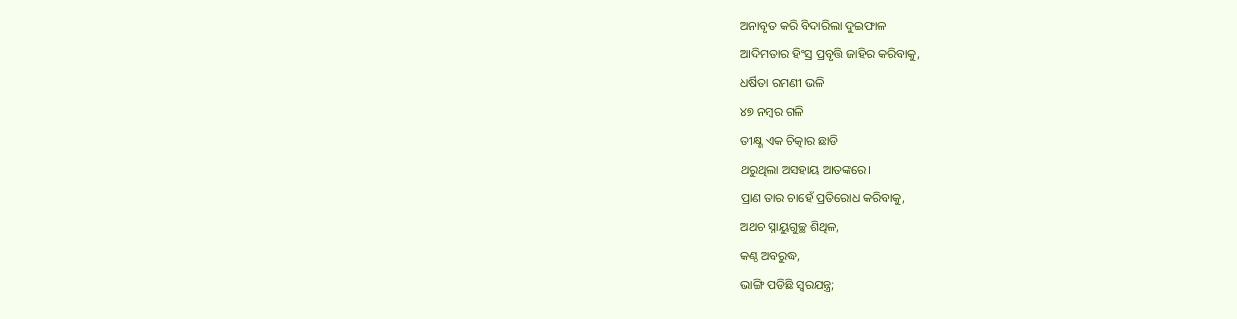ଅନାବୃତ କରି ବିଦାରିଲା ଦୁଇଫାଳ
ଆଦିମତାର ହିଂସ୍ର ପ୍ରବୃତ୍ତି ଜାହିର କରିବାକୁ,
ଧର୍ଷିତା ରମଣୀ ଭଳି
୪୭ ନମ୍ବର ଗଳି
ତୀକ୍ଷ୍ଣ ଏକ ଚିତ୍କାର ଛାଡି
ଥରୁଥିଲା ଅସହାୟ ଆତଙ୍କରେ।
ପ୍ରାଣ ତାର ଚାହେଁ ପ୍ରତିରୋଧ କରିବାକୁ,
ଅଥଚ ସ୍ନାୟୁଗୁଚ୍ଛ ଶିଥିଳ,
କଣ୍ଠ ଅବରୁଦ୍ଧ,
ଭାଙ୍ଗି ପଡିଛି ସ୍ବରଯନ୍ତ୍ର;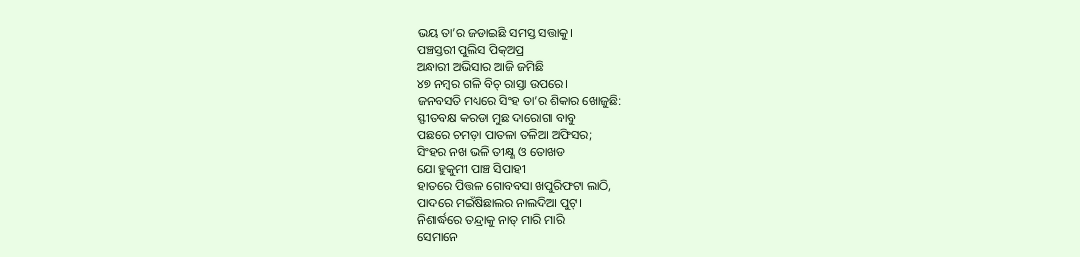ଭୟ ତା’ର ଜଡାଇଛି ସମସ୍ତ ସତ୍ତାକୁ।
ପଞ୍ଚସ୍ତରୀ ପୁଲିସ ପିକ୍ଅପ୍ର
ଅନ୍ଧାରୀ ଅଭିସାର ଆଜି ଜମିଛି
୪୭ ନମ୍ବର ଗଳି ବିଚ୍ ରାସ୍ତା ଉପରେ।
ଜନବସତି ମଧ୍ୟରେ ସିଂହ ତା’ର ଶିକାର ଖୋଜୁଛି:
ସ୍ଫୀତବକ୍ଷ କରଡା ମୁଛ ଦାରୋଗା ବାବୁ
ପଛରେ ଚମଡ଼ା ପାତଳା ତଳିଆ ଅଫିସର;
ସିଂହର ନଖ ଭଳି ତୀକ୍ଷ୍ଣ ଓ ତୋଖଡ
ଯୋ ହୁକୁମୀ ପାଞ୍ଚ ସିପାହୀ
ହାତରେ ପିତ୍ତଳ ଗୋବବସା ଖପୁରିଫଟା ଲାଠି,
ପାଦରେ ମଇଁଷିଛାଲର ନାଲଦିଆ ପୁଟ୍।
ନିଶାର୍ଦ୍ଧରେ ତନ୍ଦ୍ରାକୁ ନାତ୍ ମାରି ମାରି
ସେମାନେ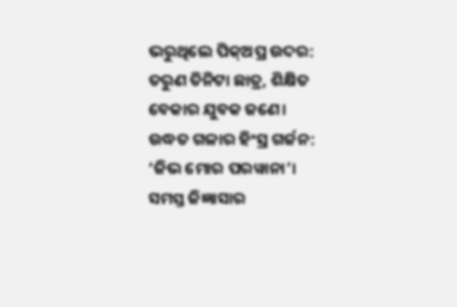ଭରୁଥିଲେ ପିକ୍ଅପ୍ର ଉଦର:
ତରୁଣ ତିନିଟା ଛାତ୍ର, ଶିକ୍ଷିତ ବେକାର ଯୁବକ ଜଣେ।
ଉଦ୍ଧତ ଗଳାର ହିଂସ୍ର ଗର୍ଜନ:
‘ଜିଭ ମୋର ପରୱାନା’।
ସମସ୍ତ ଜିଜ୍ଞାସାର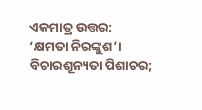ଏକମାତ୍ର ଉତ୍ତର:
‘କ୍ଷମତା ନିରଙ୍କୁଶ’।
ବିଚାରଶୂନ୍ୟତା ପିଶାଚର;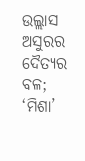ଉଲ୍ଲାସ ଅସୁରର
ଦୈତ୍ୟର ବଳ;
‘ମିଶା’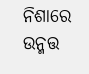ନିଶାରେ ଉନ୍ମତ୍ତ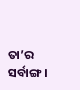ତା’ର ସର୍ବାଙ୍ଗ।